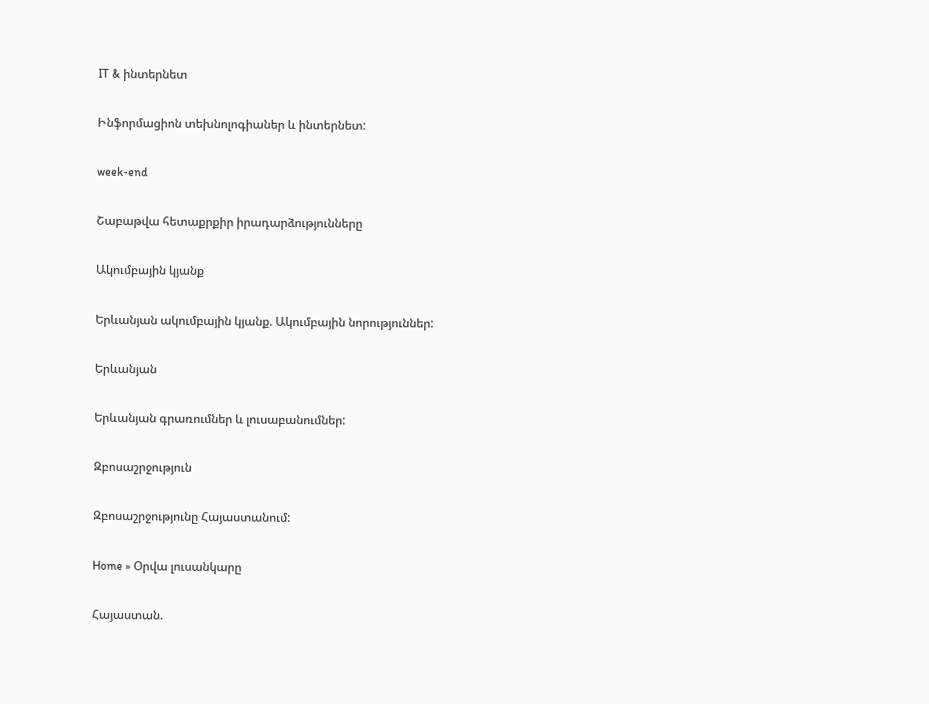IT & ինտերնետ

Ինֆորմացիոն տեխնոլոգիաներ և ինտերնետ:

week-end

Շաբաթվա հետաքրքիր իրադարձությունները

Ակումբային կյանք

Երևանյան ակումբային կյանք. Ակումբային նորություններ:

Երևանյան

Երևանյան գրառումներ և լուսաբանումներ:

Զբոսաշրջություն

Զբոսաշրջությունը Հայաստանում:

Home » Օրվա լուսանկարը

Հայաստան.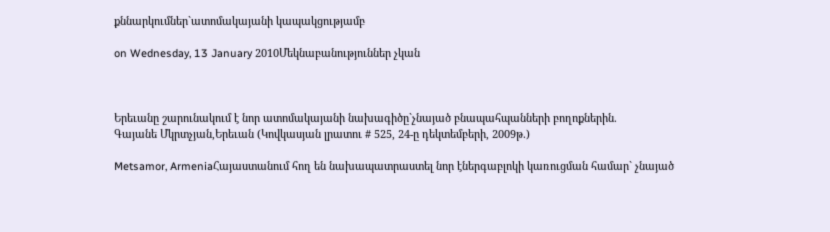քննարկումներ`ատոմակայանի կապակցությամբ

on Wednesday, 13 January 2010Մեկնաբանություններ չկան



Երեւանը շարունակում է նոր ատոմակայանի նախագիծը`չնայած բնապահպանների բողոքներին.
Գայանե Մկրտչյան,Երեւան (Կովկասյան լրատու # 525, 24-ը դեկտեմբերի, 2009թ.)

Metsamor, ArmeniaՀայաստանում հող են նախապատրաստել նոր էներգաբլոկի կառուցման համար` չնայած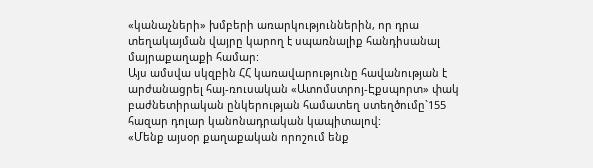«կանաչների» խմբերի առարկություններին, որ դրա տեղակայման վայրը կարող է սպառնալիք հանդիսանալ մայրաքաղաքի համար:
Այս ամսվա սկզբին ՀՀ կառավարությունը հավանության է արժանացրել հայ-ռուսական «Ատոմստրոյ-Էքսպորտ» փակ բաժնետիրական ընկերության համատեղ ստեղծումը`155 հազար դոլար կանոնադրական կապիտալով:
«Մենք այսօր քաղաքական որոշում ենք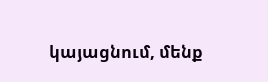կայացնում, մենք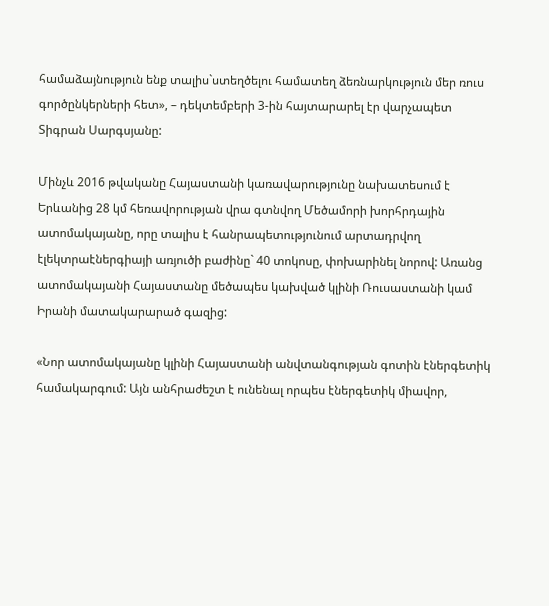համաձայնություն ենք տալիս`ստեղծելու համատեղ ձեռնարկություն մեր ռուս գործընկերների հետ», – դեկտեմբերի 3-ին հայտարարել էր վարչապետ Տիգրան Սարգսյանը:

Մինչև 2016 թվականը Հայաստանի կառավարությունը նախատեսում է Երևանից 28 կմ հեռավորության վրա գտնվող Մեծամորի խորհրդային ատոմակայանը, որը տալիս է հանրապետությունում արտադրվող էլեկտրաէներգիայի առյուծի բաժինը` 40 տոկոսը, փոխարինել նորով: Առանց ատոմակայանի Հայաստանը մեծապես կախված կլինի Ռուսաստանի կամ Իրանի մատակարարած գազից:

«Նոր ատոմակայանը կլինի Հայաստանի անվտանգության գոտին էներգետիկ համակարգում: Այն անհրաժեշտ է ունենալ որպես էներգետիկ միավոր,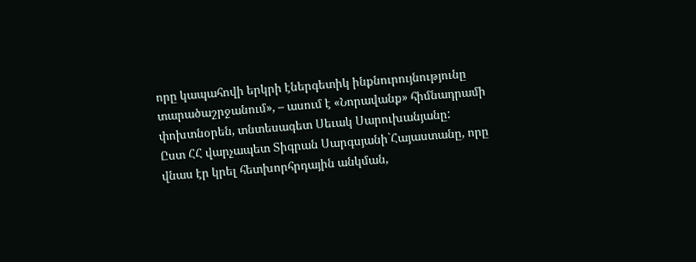որը կապահովի երկրի էներգետիկ ինքնուրույնությունը տարածաշրջանում», – ասում է «Նորավանք» հիմնադրամի փոխտնօրեն, տնտեսագետ Սեւակ Սարուխանյանը:
Ըստ ՀՀ վարչապետ Տիգրան Սարգսյանի`Հայաստանը, որը վնաս էր կրել հետխորհրդային անկման,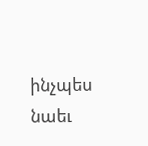ինչպես նաեւ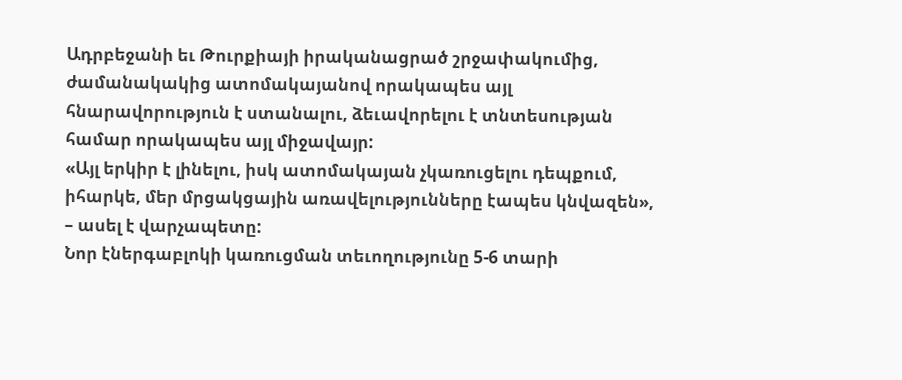Ադրբեջանի եւ Թուրքիայի իրականացրած շրջափակումից, ժամանակակից ատոմակայանով որակապես այլ հնարավորություն է ստանալու, ձեւավորելու է տնտեսության համար որակապես այլ միջավայր:
«Այլ երկիր է լինելու, իսկ ատոմակայան չկառուցելու դեպքում, իհարկե, մեր մրցակցային առավելությունները էապես կնվազեն», – ասել է վարչապետը:
Նոր էներգաբլոկի կառուցման տեւողությունը 5-6 տարի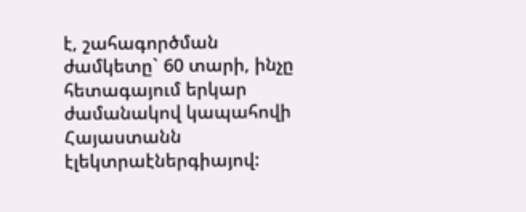է, շահագործման ժամկետը` 60 տարի, ինչը հետագայում երկար ժամանակով կապահովի Հայաստանն էլեկտրաէներգիայով: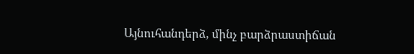Այնուհանդերձ, մինչ բարձրաստիճան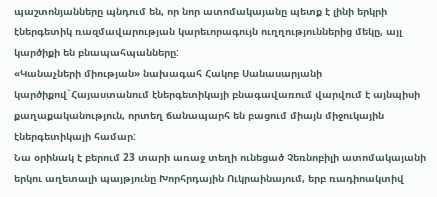պաշտոնյանները պնդում են, որ նոր ատոմակայանը պետք է լինի երկրի էներգետիկ ռազմավարության կարեւորագույն ուղղություններից մեկը, այլ կարծիքի են բնապահպանները:
«Կանաչների միության» նախագահ Հակոբ Սանասարյանի կարծիքով`Հայաստանում էներգետիկայի բնագավառում վարվում է այնպիսի քաղաքականություն, որտեղ ճանապարհ են բացում միայն միջուկային էներգետիկայի համար:
Նա օրինակ է բերում 23 տարի առաջ տեղի ունեցած Չեռնոբիլի ատոմակայանի երկու աղետալի պայթյունը Խորհրդային Ուկրաինայում, երբ ռադիոակտիվ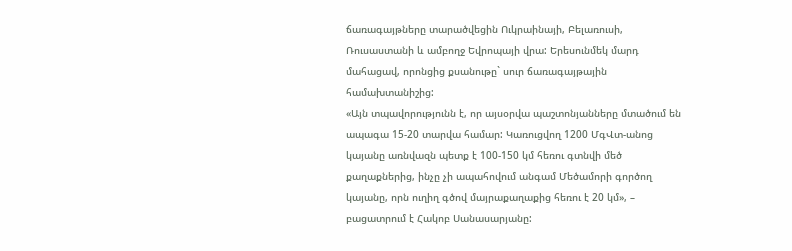ճառագայթները տարածվեցին Ուկրաինայի, Բելառուսի, Ռուսաստանի և ամբողջ Եվրոպայի վրա: Երեսունմեկ մարդ մահացավ, որոնցից քսանութը` սուր ճառագայթային համախտանիշից:
«Այն տպավորությունն է, որ այսօրվա պաշտոնյանները մտածում են ապագա 15-20 տարվա համար: Կառուցվող 1200 ՄգՎտ-անոց կայանը առնվազն պետք է 100-150 կմ հեռու գտնվի մեծ քաղաքներից, ինչը չի ապահովում անգամ Մեծամորի գործող կայանը, որն ուղիղ գծով մայրաքաղաքից հեռու է 20 կմ», – բացատրում է Հակոբ Սանասարյանը: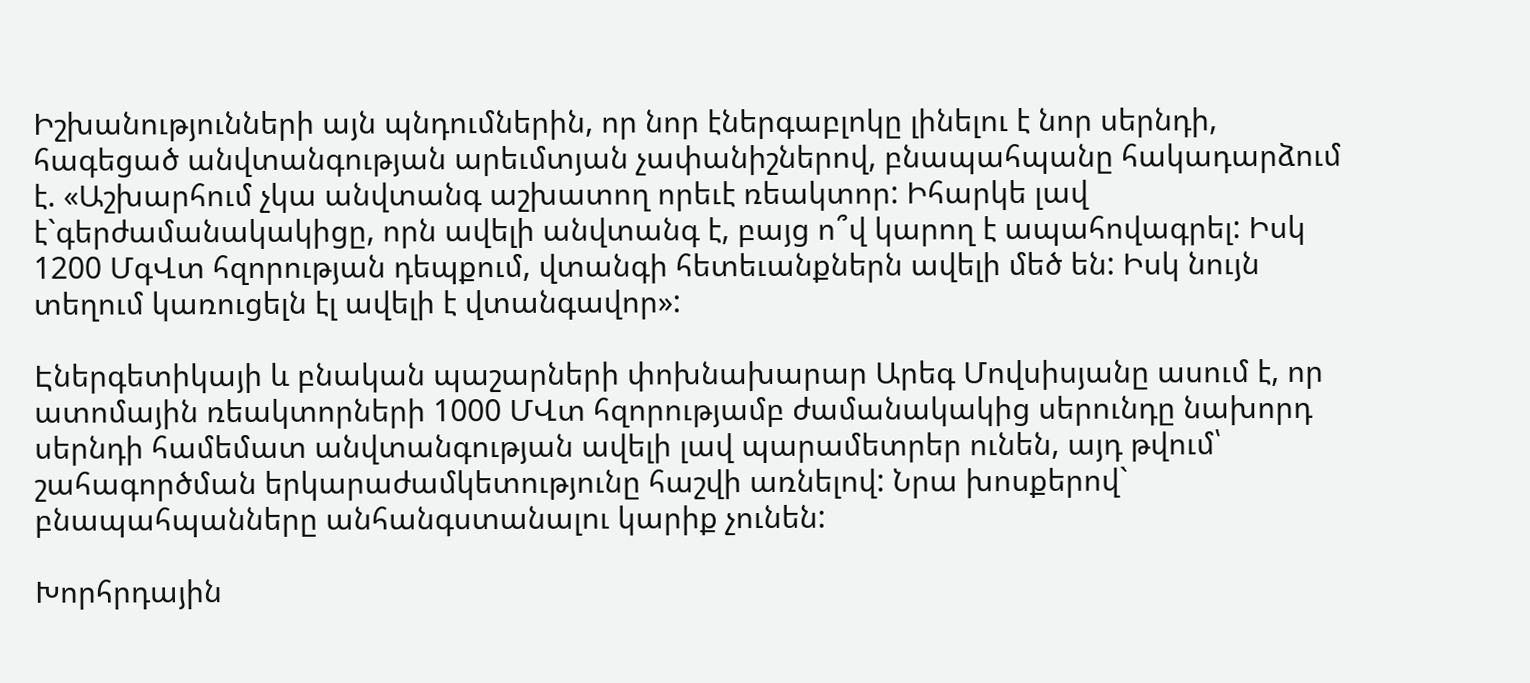Իշխանությունների այն պնդումներին, որ նոր էներգաբլոկը լինելու է նոր սերնդի, հագեցած անվտանգության արեւմտյան չափանիշներով, բնապահպանը հակադարձում է. «Աշխարհում չկա անվտանգ աշխատող որեւէ ռեակտոր: Իհարկե լավ է`գերժամանակակիցը, որն ավելի անվտանգ է, բայց ո՞վ կարող է ապահովագրել: Իսկ 1200 ՄգՎտ հզորության դեպքում, վտանգի հետեւանքներն ավելի մեծ են: Իսկ նույն տեղում կառուցելն էլ ավելի է վտանգավոր»:

Էներգետիկայի և բնական պաշարների փոխնախարար Արեգ Մովսիսյանը ասում է, որ ատոմային ռեակտորների 1000 ՄՎտ հզորությամբ ժամանակակից սերունդը նախորդ սերնդի համեմատ անվտանգության ավելի լավ պարամետրեր ունեն, այդ թվում՝ շահագործման երկարաժամկետությունը հաշվի առնելով: Նրա խոսքերով` բնապահպանները անհանգստանալու կարիք չունեն:

Խորհրդային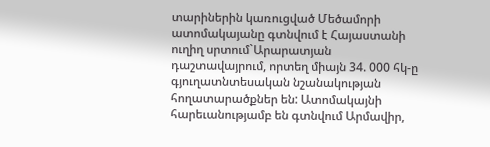տարիներին կառուցված Մեծամորի ատոմակայանը գտնվում է Հայաստանի ուղիղ սրտում`Արարատյան դաշտավայրում, որտեղ միայն 34. 000 հկ-ը գյուղատնտեսական նշանակության հողատարածքներ են: Ատոմակայնի հարեւանությամբ են գտնվում Արմավիր,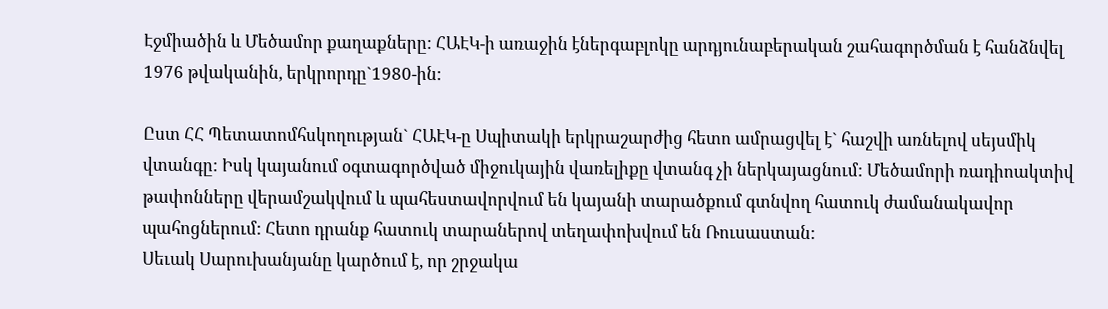Էջմիածին և Մեծամոր քաղաքները: ՀԱԷԿ-ի առաջին էներգաբլոկը արդյունաբերական շահագործման է հանձնվել 1976 թվականին, երկրորդը`1980-ին:

Ըստ ՀՀ Պետատոմհսկողության` ՀԱԷԿ-ը Սպիտակի երկրաշարժից հետո ամրացվել է` հաշվի առնելով սեյսմիկ վտանգը: Իսկ կայանում օգտագործված միջուկային վառելիքը վտանգ չի ներկայացնում: Մեծամորի ռադիոակտիվ թափոնները վերամշակվում և պահեստավորվում են կայանի տարածքում գտնվող հատուկ ժամանակավոր պահոցներում: Հետո դրանք հատուկ տարաներով տեղափոխվում են Ռուսաստան:
Սեւակ Սարուխանյանը կարծում է, որ շրջակա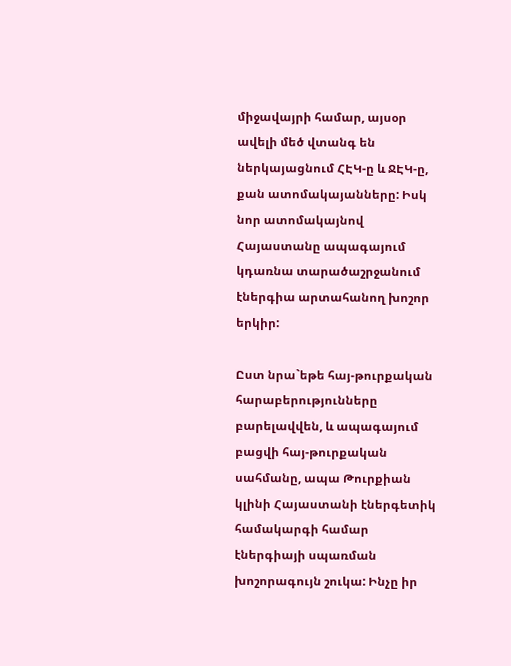միջավայրի համար, այսօր ավելի մեծ վտանգ են ներկայացնում ՀԷԿ-ը և ՋԷԿ-ը, քան ատոմակայանները: Իսկ նոր ատոմակայնով Հայաստանը ապագայում կդառնա տարածաշրջանում էներգիա արտահանող խոշոր երկիր:

Ըստ նրա`եթե հայ-թուրքական հարաբերությունները բարելավվեն, և ապագայում բացվի հայ-թուրքական սահմանը, ապա Թուրքիան կլինի Հայաստանի էներգետիկ համակարգի համար էներգիայի սպառման խոշորագույն շուկա: Ինչը իր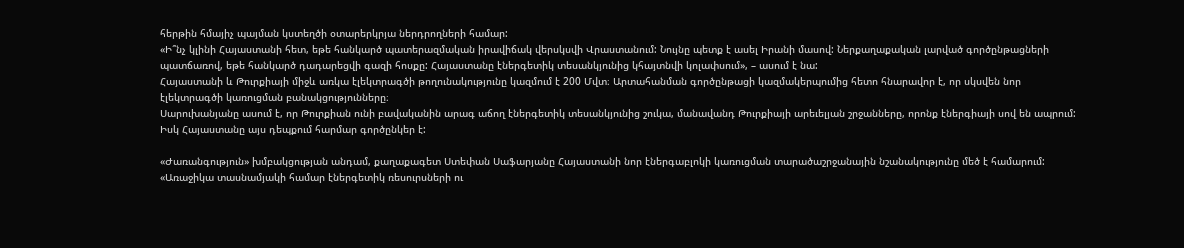հերթին հմայիչ պայման կստեղծի օտարերկրյա ներդրողների համար:
«Ի՞նչ կլինի Հայաստանի հետ, եթե հանկարծ պատերազմական իրավիճակ վերսկսվի Վրաստանում: Նույնը պետք է ասել Իրանի մասով: Ներքաղաքական լարված գործընթացների պատճառով, եթե հանկարծ դադարեցվի գազի հոսքը: Հայաստանը էներգետիկ տեսանկյունից կհայտնվի կոլափսում», – ասում է նա:
Հայաստանի և Թուրքիայի միջև առկա էլեկտրագծի թողունակությունը կազմում է 200 Մվտ։ Արտահանման գործընթացի կազմակերպումից հետո հնարավոր է, որ սկսվեն նոր էլեկտրագծի կառուցման բանակցությունները։
Սարուխանյանը ասում է, որ Թուրքիան ունի բավականին արագ աճող էներգետիկ տեսանկյունից շուկա, մանավանդ Թուրքիայի արեւելյան շրջանները, որոնք էներգիայի սով են ապրում: Իսկ Հայաստանը այս դեպքում հարմար գործընկեր է:

«Ժառանգություն» խմբակցության անդամ, քաղաքագետ Ստեփան Սաֆարյանը Հայաստանի նոր էներգաբլոկի կառուցման տարածաշրջանային նշանակությունը մեծ է համարում:
«Առաջիկա տասնամյակի համար էներգետիկ ռեսուրսների ու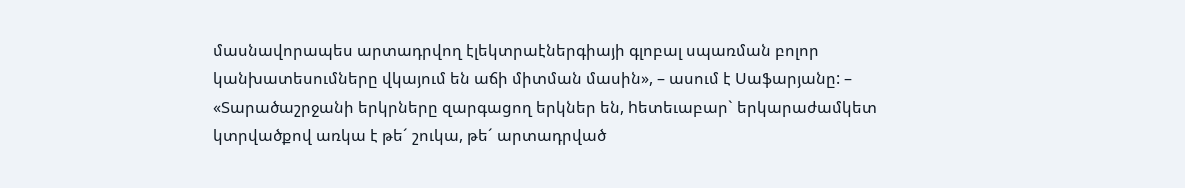մասնավորապես արտադրվող էլեկտրաէներգիայի գլոբալ սպառման բոլոր կանխատեսումները վկայում են աճի միտման մասին», – ասում է Սաֆարյանը: – «Տարածաշրջանի երկրները զարգացող երկներ են, hետեւաբար` երկարաժամկետ կտրվածքով առկա է թե´ շուկա, թե´ արտադրված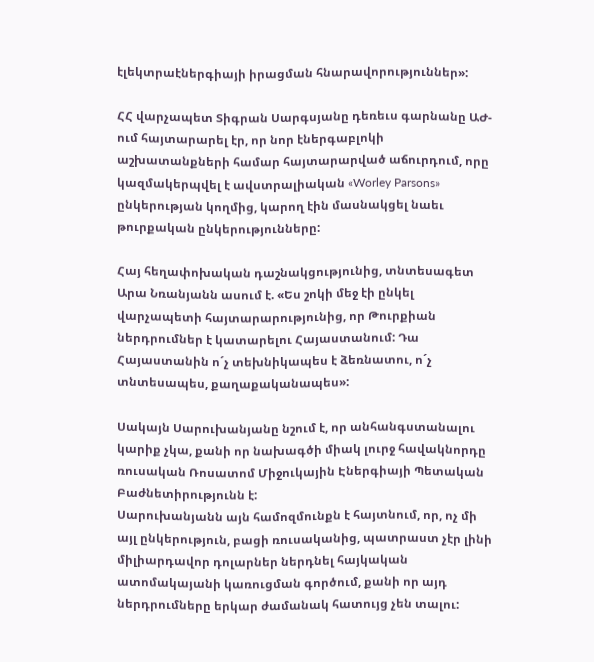էլեկտրաէներգիայի իրացման հնարավորություններ»:

ՀՀ վարչապետ Տիգրան Սարգսյանը դեռեւս գարնանը ԱԺ-ում հայտարարել էր, որ նոր էներգաբլոկի աշխատանքների համար հայտարարված աճուրդում, որը կազմակերպվել է ավստրալիական «Worley Parsons» ընկերության կողմից, կարող էին մասնակցել նաեւ թուրքական ընկերությունները:

Հայ հեղափոխական դաշնակցությունից, տնտեսագետ Արա Նռանյանն ասում է. «Ես շոկի մեջ էի ընկել վարչապետի հայտարարությունից, որ Թուրքիան ներդրումներ է կատարելու Հայաստանում: Դա Հայաստանին ո´չ տեխնիկապես է ձեռնատու, ո´չ տնտեսապես, քաղաքականապես»:

Սակայն Սարուխանյանը նշում է, որ անհանգստանալու կարիք չկա, քանի որ նախագծի միակ լուրջ հավակնորդը ռուսական Ռոսատոմ Միջուկային Էներգիայի Պետական Բաժնետիրությունն է:
Սարուխանյանն այն համոզմունքն է հայտնում, որ, ոչ մի այլ ընկերություն, բացի ռուսականից, պատրաստ չէր լինի միլիարդավոր դոլարներ ներդնել հայկական ատոմակայանի կառուցման գործում, քանի որ այդ ներդրումները երկար ժամանակ հատույց չեն տալու: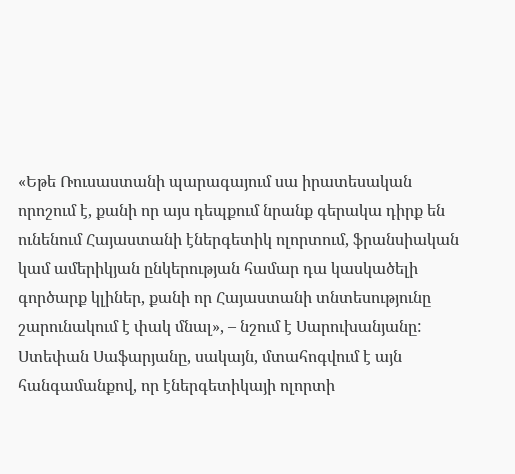«Եթե Ռուսաստանի պարագայում սա իրատեսական որոշում է, քանի որ այս դեպքում նրանք գերակա դիրք են ունենում Հայաստանի էներգետիկ ոլորտում, ֆրանսիական կամ ամերիկյան ընկերության համար դա կասկածելի գործարք կլիներ, քանի որ Հայաստանի տնտեսությունը շարունակում է փակ մնալ», – նշում է Սարուխանյանը:
Ստեփան Սաֆարյանը, սակայն, մտահոգվում է այն հանգամանքով, որ էներգետիկայի ոլորտի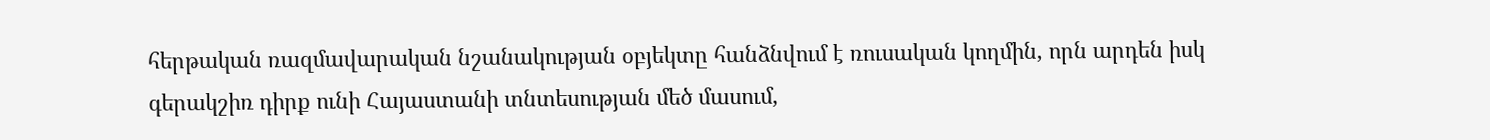հերթական ռազմավարական նշանակության օբյեկտը հանձնվում է ռուսական կողմին, որն արդեն իսկ գերակշիռ դիրք ունի Հայաստանի տնտեսության մեծ մասում,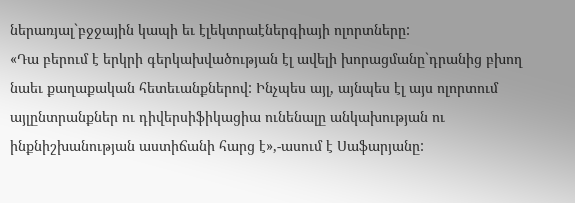ներառյալ`բջջային կապի եւ էլեկտրաէներգիայի ոլորտները:
«Դա բերում է երկրի գերկախվածության էլ ավելի խորացմանը`դրանից բխող նաեւ քաղաքական հետեւանքներով: Ինչպես այլ, այնպես էլ այս ոլորտում այլընտրանքներ ու դիվերսիֆիկացիա ունենալը անկախության ու ինքնիշխանության աստիճանի հարց է»,-ասում է Սաֆարյանը: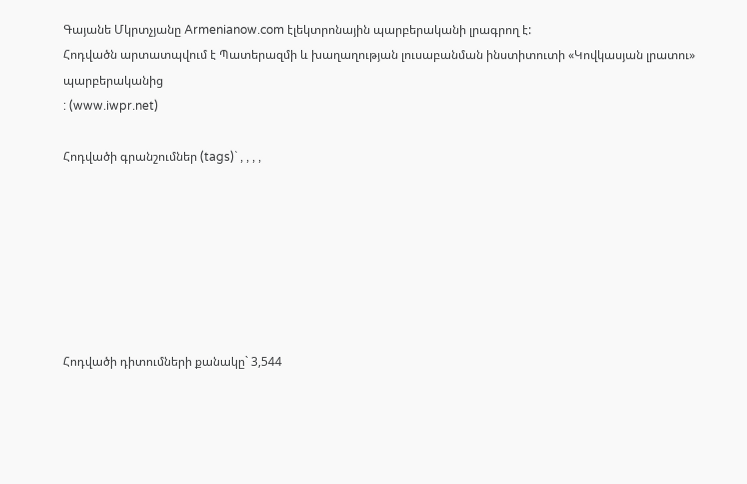Գայանե Մկրտչյանը Armenianow.com էլեկտրոնային պարբերականի լրագրող է:
Հոդվածն արտատպվում է Պատերազմի և խաղաղության լուսաբանման ինստիտուտի «Կովկասյան լրատու» պարբերականից
: (www.iwpr.net)

Հոդվածի գրանշումներ (tags)` , , , ,







Հոդվածի դիտումների քանակը` 3,544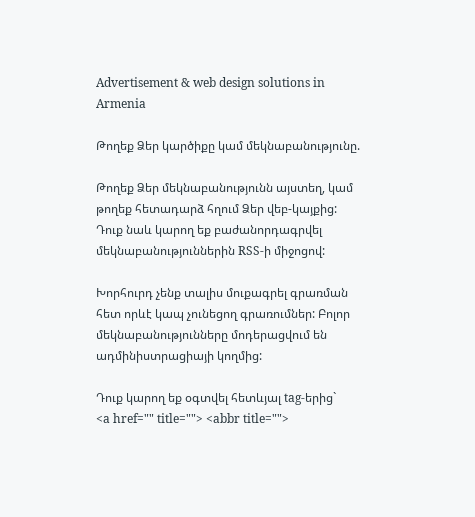Advertisement & web design solutions in Armenia

Թողեք Ձեր կարծիքը կամ մեկնաբանությունը.

Թողեք Ձեր մեկնաբանությունն այստեղ, կամ թողեք հետադարձ հղում Ձեր վեբ-կայքից: Դուք նաև կարող եք բաժանորդագրվել մեկնաբանություններին RSS-ի միջոցով:

Խորհուրդ չենք տալիս մուքագրել գրառման հետ որևէ կապ չունեցող գրառումներ: Բոլոր մեկնաբանությունները մոդերացվում են ադմինիստրացիայի կողմից:

Դուք կարող եք օգտվել հետևյալ tag-երից`
<a href="" title=""> <abbr title="">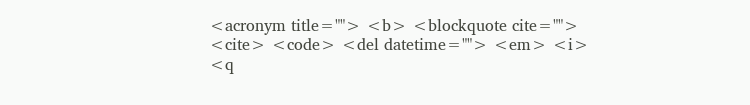<acronym title=""> <b> <blockquote cite=""> <cite> <code> <del datetime=""> <em> <i> <q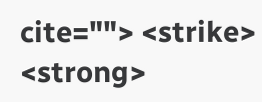cite=""> <strike> <strong>